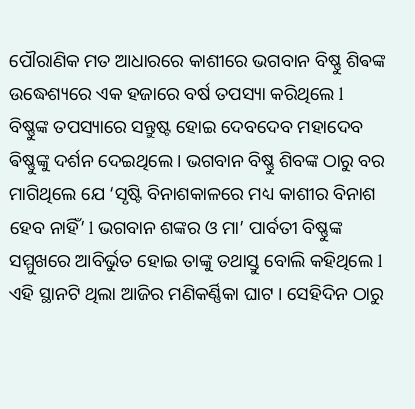ପୌରାଣିକ ମତ ଆଧାରରେ କାଶୀରେ ଭଗବାନ ବିଷ୍ଣୁ ଶିଵଙ୍କ ଉଦ୍ଧେଶ୍ୟରେ ଏକ ହଜାରେ ବର୍ଷ ତପସ୍ୟା କରିଥିଲେ l ବିଷ୍ଣୁଙ୍କ ତପସ୍ୟାରେ ସନ୍ତୁଷ୍ଟ ହୋଇ ଦେବଦେବ ମହାଦେବ ଵିଷ୍ଣୁଙ୍କୁ ଦର୍ଶନ ଦେଇଥିଲେ। ଭଗବାନ ବିଷ୍ଣୁ ଶିବଙ୍କ ଠାରୁ ବର ମାଗିଥିଲେ ଯେ ‘ସୃଷ୍ଟି ବିନାଶକାଳରେ ମଧ୍ୟ କାଶୀର ବିନାଶ ହେବ ନାହିଁ’ l ଭଗବାନ ଶଙ୍କର ଓ ମା’ ପାର୍ବତୀ ବିଷ୍ଣୁଙ୍କ ସମ୍ମୁଖରେ ଆବିର୍ଭୁତ ହୋଇ ତାଙ୍କୁ ତଥାସ୍ତୁ ବୋଲି କହିଥିଲେ l ଏହି ସ୍ଥାନଟି ଥିଲା ଆଜିର ମଣିକର୍ଣ୍ଣିକା ଘାଟ । ସେହିଦିନ ଠାରୁ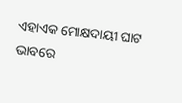ଏହାଏକ ମୋକ୍ଷଦାୟୀ ଘାଟ ଭାବରେ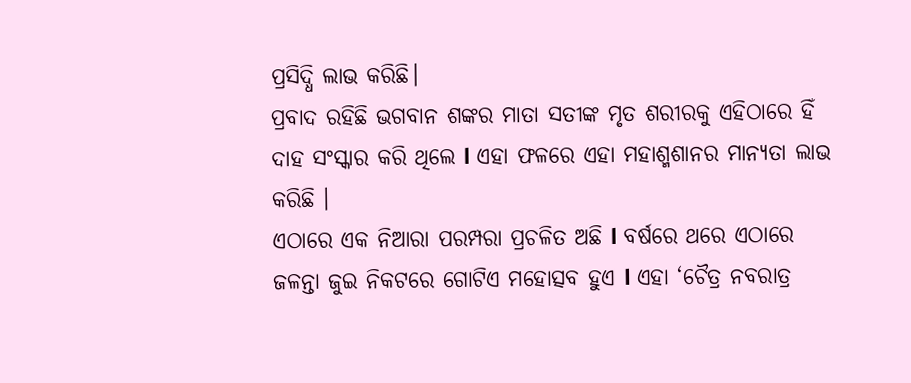ପ୍ରସିଦ୍ଧି ଲାଭ କରିଛି।
ପ୍ରବାଦ ରହିଛି ଭଗବାନ ଶଙ୍କର ମାତା ସତୀଙ୍କ ମୃତ ଶରୀରକୁ ଏହିଠାରେ ହିଁ ଦାହ ସଂସ୍କାର କରି ଥିଲେ l ଏହା ଫଳରେ ଏହା ମହାଶ୍ମଶାନର ମାନ୍ୟତା ଲାଭ କରିଛି ।
ଏଠାରେ ଏକ ନିଆରା ପରମ୍ପରା ପ୍ରଚଳିତ ଅଛି l ବର୍ଷରେ ଥରେ ଏଠାରେ ଜଳନ୍ତା ଜୁଇ ନିକଟରେ ଗୋଟିଏ ମହୋତ୍ସବ ହୁଏ l ଏହା ‘ଚୈତ୍ର ନବରାତ୍ର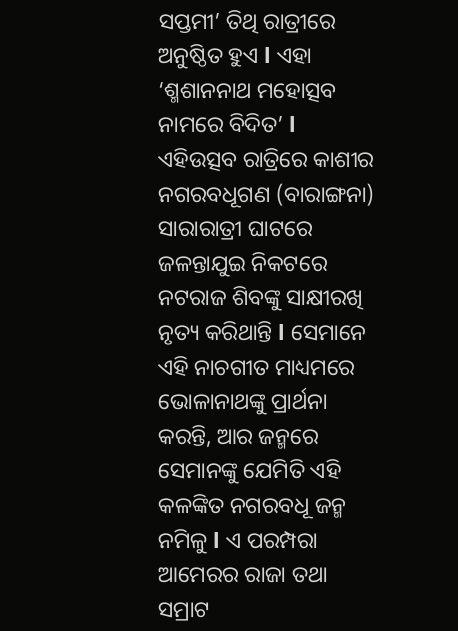ସପ୍ତମୀ’ ତିଥି ରାତ୍ରୀରେ ଅନୁଷ୍ଠିତ ହୁଏ l ଏହା ‘ଶ୍ମଶାନନାଥ ମହୋତ୍ସବ ନାମରେ ବିଦିତ’ l
ଏହିଉତ୍ସବ ରାତ୍ରିରେ କାଶୀର ନଗରବଧୂଗଣ (ବାରାଙ୍ଗନା) ସାରାରାତ୍ରୀ ଘାଟରେ ଜଳନ୍ତାଯୁଇ ନିକଟରେ ନଟରାଜ ଶିବଙ୍କୁ ସାକ୍ଷୀରଖି ନୃତ୍ୟ କରିଥାନ୍ତି l ସେମାନେ ଏହି ନାଚଗୀତ ମାଧ୍ୟମରେ ଭୋଳାନାଥଙ୍କୁ ପ୍ରାର୍ଥନା କରନ୍ତି, ଆର ଜନ୍ମରେ ସେମାନଙ୍କୁ ଯେମିତି ଏହି କଳଙ୍କିତ ନଗରବଧୂ ଜନ୍ମ ନମିଳୁ l ଏ ପରମ୍ପରା ଆମେରର ରାଜା ତଥା ସମ୍ରାଟ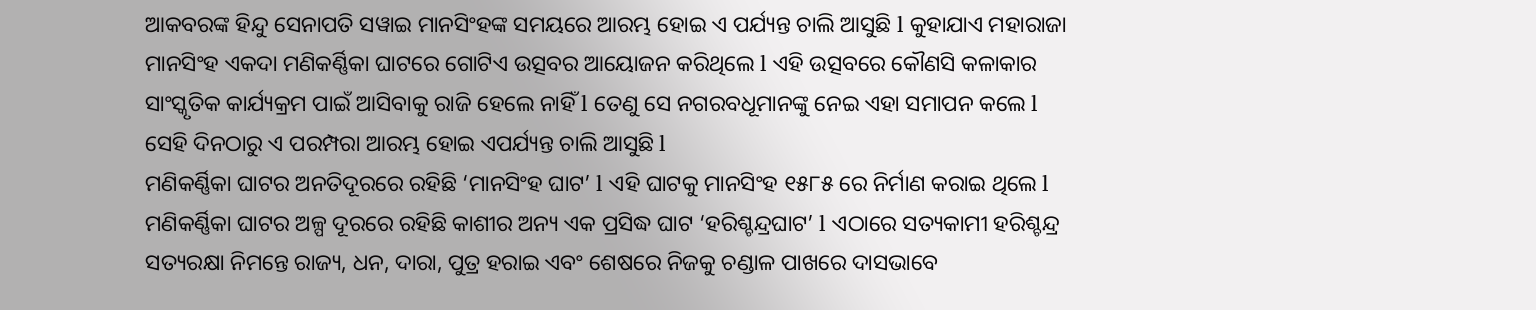ଆକବରଙ୍କ ହିନ୍ଦୁ ସେନାପତି ସୱାଇ ମାନସିଂହଙ୍କ ସମୟରେ ଆରମ୍ଭ ହୋଇ ଏ ପର୍ଯ୍ୟନ୍ତ ଚାଲି ଆସୁଛି l କୁହାଯାଏ ମହାରାଜା ମାନସିଂହ ଏକଦା ମଣିକର୍ଣ୍ଣିକା ଘାଟରେ ଗୋଟିଏ ଉତ୍ସବର ଆୟୋଜନ କରିଥିଲେ l ଏହି ଉତ୍ସବରେ କୌଣସି କଳାକାର ସାଂସ୍କୃତିକ କାର୍ଯ୍ୟକ୍ରମ ପାଇଁ ଆସିବାକୁ ରାଜି ହେଲେ ନାହିଁ l ତେଣୁ ସେ ନଗରବଧୂମାନଙ୍କୁ ନେଇ ଏହା ସମାପନ କଲେ l ସେହି ଦିନଠାରୁ ଏ ପରମ୍ପରା ଆରମ୍ଭ ହୋଇ ଏପର୍ଯ୍ୟନ୍ତ ଚାଲି ଆସୁଛି l
ମଣିକର୍ଣ୍ଣିକା ଘାଟର ଅନତିଦୂରରେ ରହିଛି ‘ମାନସିଂହ ଘାଟ’ l ଏହି ଘାଟକୁ ମାନସିଂହ ୧୫୮୫ ରେ ନିର୍ମାଣ କରାଇ ଥିଲେ l
ମଣିକର୍ଣ୍ଣିକା ଘାଟର ଅଳ୍ପ ଦୂରରେ ରହିଛି କାଶୀର ଅନ୍ୟ ଏକ ପ୍ରସିଦ୍ଧ ଘାଟ ‘ହରିଶ୍ଚନ୍ଦ୍ରଘାଟ’ l ଏଠାରେ ସତ୍ୟକାମୀ ହରିଶ୍ଚନ୍ଦ୍ର ସତ୍ୟରକ୍ଷା ନିମନ୍ତେ ରାଜ୍ୟ, ଧନ, ଦାରା, ପୁତ୍ର ହରାଇ ଏବଂ ଶେଷରେ ନିଜକୁ ଚଣ୍ଡାଳ ପାଖରେ ଦାସଭାବେ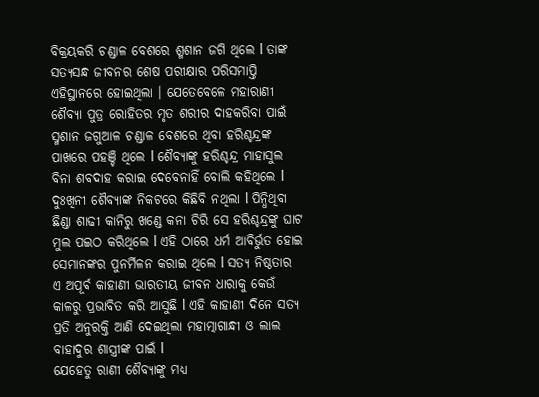ବିକ୍ରୟକରି ଚଣ୍ଡାଳ ବେଶରେ ଶ୍ମଶାନ ଜଗି ଥିଲେ l ତାଙ୍କ ସତ୍ୟସନ୍ଧ ଜୀବନର ଶେଷ ପରୀକ୍ଷାର ପରିସମାପ୍ତି ଏହିସ୍ଥାନରେ ହୋଇଥିଲା । ଯେତେବେଳେ ମହାରାଣୀ ଶୈବ୍ୟା ପୁତ୍ର ରୋହିତର ମୃତ ଶରୀର ଦାହକରିବା ପାଇଁ ସ୍ମଶାନ ଜଗୁଆଳ ଚଣ୍ଡାଳ ବେଶରେ ଥିବା ହରିଶ୍ଚନ୍ଦ୍ରଙ୍କ ପାଖରେ ପହଞ୍ଚି ଥିଲେ l ଶୈବ୍ୟାଙ୍କୁ ହରିଶ୍ଚନ୍ଦ୍ର ମାହାସୁଲ ବିନା ଶବଦାହ କରାଇ ଦେବେନାହିଁ ବୋଲି କହିଥିଲେ l ଦୁଃଖିନୀ ଶୈବ୍ୟାଙ୍କ ନିକଟରେ କିଛିବି ନଥିଲା l ପିନ୍ଧିଥିବା ଛିଣ୍ଡା ଶାଢୀ କାନିରୁ ଖଣ୍ଡେ କନା ଚିରି ସେ ହରିଶ୍ଚନ୍ଦ୍ରଙ୍କୁ ଘାଟ ମୁଲ ପଇଠ କରିଥିଲେ l ଏହି ଠାରେ ଧର୍ମ ଆବିର୍ଭୁତ ହୋଇ ସେମାନଙ୍କର ପୁନର୍ମିଳନ କରାଇ ଥିଲେ l ସତ୍ୟ ନିଷ୍ଠତାର ଏ ଅପୂର୍ଵ କାହାଣୀ ଭାରତୀୟ ଜୀବନ ଧାରାକୁ କେଉଁ କାଳରୁ ପ୍ରଭାବିତ କରି ଆସୁଛି l ଏହି କାହାଣୀ ଦିନେ ସତ୍ୟ ପ୍ରତି ଅନୁରକ୍ତି ଆଣି ଦେଇଥିଲା ମହାତ୍ମାଗାନ୍ଧୀ ଓ ଲାଲ ବାହାଦୁର ଶାସ୍ତ୍ରୀଙ୍କ ପାଇଁ l
ଯେହେତୁ ରାଣୀ ଶୈବ୍ୟାଙ୍କୁ ମଧ୍ୟ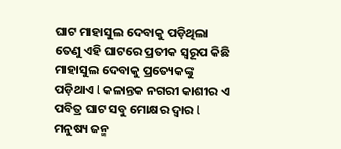ଘାଟ ମାହାସୁଲ ଦେବାକୁ ପଡ଼ିଥିଲା ତେଣୁ ଏହି ଘାଟରେ ପ୍ରତୀକ ସ୍ୱରୂପ କିଛି ମାହାସୁଲ ଦେବାକୁ ପ୍ରତ୍ୟେକଙ୍କୁ ପଡ଼ିଥାଏ l କଳାନ୍ତକ ନଗରୀ କାଶୀର ଏ ପବିତ୍ର ଘାଟ ସବୁ ମୋକ୍ଷର ଦ୍ୱାର l ମନୁଷ୍ୟ ଜନ୍ମ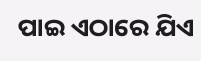ପାଇ ଏଠାରେ ଯିଏ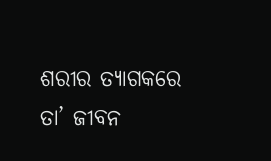ଶରୀର ତ୍ୟାଗକରେ ତା’ ଜୀବନ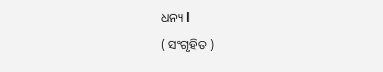ଧନ୍ୟ l
( ସଂଗୃହିତ )